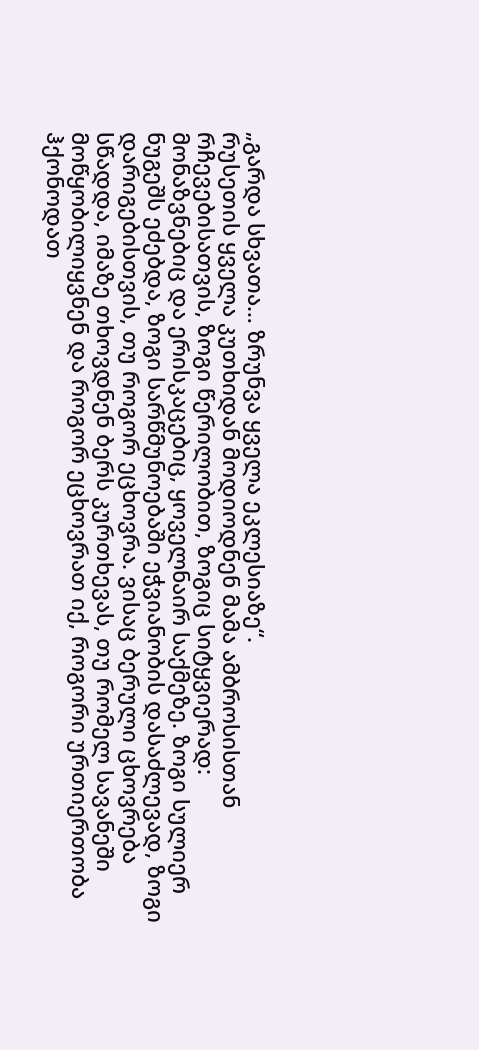„გარდა სხვათა… ზრუნვა ყველა ეკლესიაზე“.
რუსეთის ყველა კუთხიდან მოდიოდნენ მამა ამბროსისთან რჩევებისათვის, ზოგი წერილობით, ზოგიც სიტყვიერად: მონაზვნებიც და ერისკაცებიც, ყოველნაირ საქმეზე. ზოგი სულიერ ნუგეშს ეძებდა, ზოგი სარწმუნოებაში ეჭვიანობის დასაძლევად, ზოგი დარიგებისთვის, თუ როგორ ეცხოვრა. ვისაც ბერული ცხოვრება სწადდა, იმაზე თხოვდნენ ბერს კურთხევას, თუ რომელ სავანეში მოწყობილიყვნენ და როგორ ეცხოვრათ იქ, როგორი ურთიერთობა ჰქონოდათ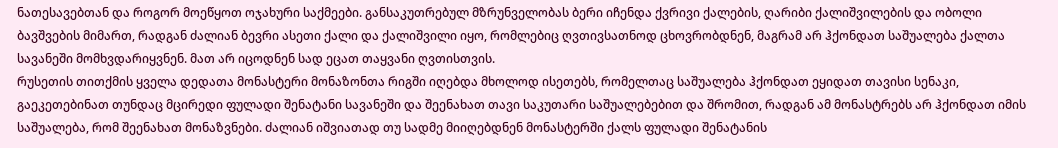ნათესავებთან და როგორ მოეწყოთ ოჯახური საქმეები. განსაკუთრებულ მზრუნველობას ბერი იჩენდა ქვრივი ქალების, ღარიბი ქალიშვილების და ობოლი ბავშვების მიმართ, რადგან ძალიან ბევრი ასეთი ქალი და ქალიშვილი იყო, რომლებიც ღვთივსათნოდ ცხოვრობდნენ, მაგრამ არ ჰქონდათ საშუალება ქალთა სავანეში მომხვდარიყვნენ. მათ არ იცოდნენ სად ეცათ თაყვანი ღვთისთვის.
რუსეთის თითქმის ყველა დედათა მონასტერი მონაზონთა რიგში იღებდა მხოლოდ ისეთებს, რომელთაც საშუალება ჰქონდათ ეყიდათ თავისი სენაკი, გაეკეთებინათ თუნდაც მცირედი ფულადი შენატანი სავანეში და შეენახათ თავი საკუთარი საშუალებებით და შრომით, რადგან ამ მონასტრებს არ ჰქონდათ იმის საშუალება, რომ შეენახათ მონაზვნები. ძალიან იშვიათად თუ სადმე მიიღებდნენ მონასტერში ქალს ფულადი შენატანის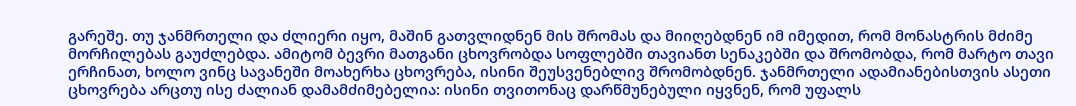გარეშე. თუ ჯანმრთელი და ძლიერი იყო, მაშინ გათვლიდნენ მის შრომას და მიიღებდნენ იმ იმედით, რომ მონასტრის მძიმე მორჩილებას გაუძლებდა. ამიტომ ბევრი მათგანი ცხოვრობდა სოფლებში თავიანთ სენაკებში და შრომობდა, რომ მარტო თავი ერჩინათ, ხოლო ვინც სავანეში მოახერხა ცხოვრება, ისინი შეუსვენებლივ შრომობდნენ. ჯანმრთელი ადამიანებისთვის ასეთი ცხოვრება არცთუ ისე ძალიან დამამძიმებელია: ისინი თვითონაც დარწმუნებული იყვნენ, რომ უფალს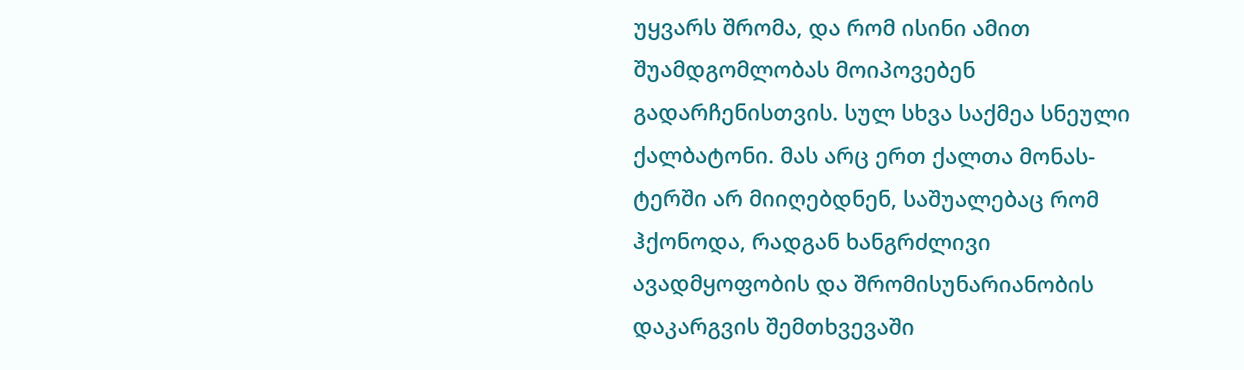უყვარს შრომა, და რომ ისინი ამით შუამდგომლობას მოიპოვებენ გადარჩენისთვის. სულ სხვა საქმეა სნეული ქალბატონი. მას არც ერთ ქალთა მონას-ტერში არ მიიღებდნენ, საშუალებაც რომ ჰქონოდა, რადგან ხანგრძლივი ავადმყოფობის და შრომისუნარიანობის დაკარგვის შემთხვევაში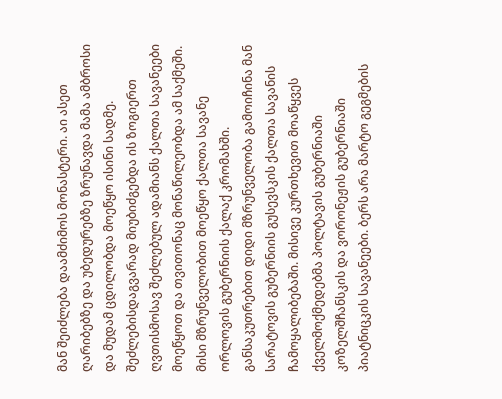მან შეიძლება დაამძიმოს მონასტერი. აი ასეთ ღარიბებზე და უბედურებზე ზრუნავდა მამა ამბროსი და მუდამ ცდილობდა მოეწყო ისინი სადმე.
შეძლებისდაგვარად მიუბიძგებდა ის ზოგიერთ ღვთისმოსავ შეძლებულ ადამიანს ქალთა სავანეები მოეწყოთ და თვითონაც მონაწილეობდა ამ საქმეში. მისი მზრუნველობით მოეწყო ქალთა სავანე ორლოვის გუბერნიის ქალაქ კრომახში. განსაკუთრებით დიდი მზრუნველობა გამოიჩინა მან სარატოვის გუბერნიის გუსევსკის ქალთა სავანის ჩამოყალიბებაში. მისივე კურთხევით მოაწყვეს ქველმოქმედებმა პოლტავის გუბერნიაში კოზელშჩანსკის და ვორონეჟის გუბერნიაში პიატნიცკის სავანეები. ბერს არა მარტო გეგმების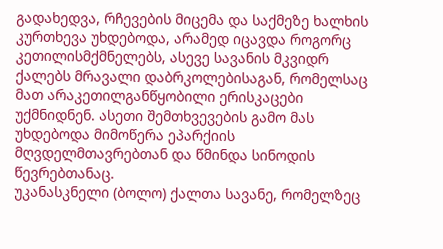გადახედვა, რჩევების მიცემა და საქმეზე ხალხის კურთხევა უხდებოდა, არამედ იცავდა როგორც კეთილისმქმნელებს, ასევე სავანის მკვიდრ ქალებს მრავალი დაბრკოლებისაგან, რომელსაც მათ არაკეთილგანწყობილი ერისკაცები უქმნიდნენ. ასეთი შემთხვევების გამო მას უხდებოდა მიმოწერა ეპარქიის მღვდელმთავრებთან და წმინდა სინოდის წევრებთანაც.
უკანასკნელი (ბოლო) ქალთა სავანე, რომელზეც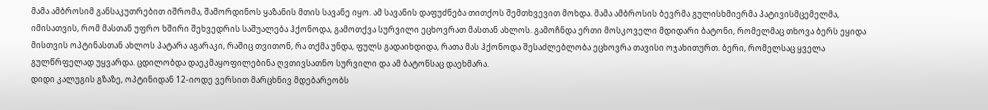მამა ამბროსიმ განსაკუთრებით იშრომა, შამორდინოს ყაზანის მთის სავანე იყო. ამ სავანის დაფუძნება თითქოს შემთხვევით მოხდა. მამა ამბროსის ბევრმა გულისხმიერმა პატივისმცემელმა, იმისათვის, რომ მასთან უფრო ხშირი შეხვედრის საშუალება ჰქონოდა, გამოთქვა სურვილი ეცხოვრათ მასთან ახლოს. გამოჩნდა ერთი მოსკოველი მდიდარი ბატონი, რომელმაც თხოვა ბერს ეყიდა მისთვის ოპტინასთან ახლოს პატარა აგარაკი, რაშიც თვითონ, რა თქმა უნდა, ფულს გადაიხდიდა, რათა მას ჰქონოდა შესაძლებლობა ეცხოვრა თავისი ოჯახითურთ. ბერი, რომელსაც ყველა გულწრფელად უყვარდა. ცდილობდა დაეკმაყოფილებინა ღვთივსათნო სურვილი და ამ ბატონსაც დაეხმარა.
დიდი კალუგის გზაზე, ოპტინიდან 12-იოდე ვერსით მარცხნივ მდებარეობს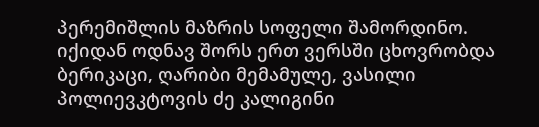პერემიშლის მაზრის სოფელი შამორდინო. იქიდან ოდნავ შორს ერთ ვერსში ცხოვრობდა ბერიკაცი, ღარიბი მემამულე, ვასილი პოლიევკტოვის ძე კალიგინი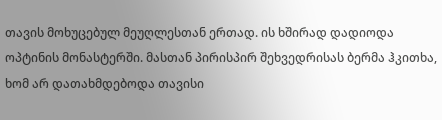თავის მოხუცებულ მეუღლესთან ერთად. ის ხშირად დადიოდა ოპტინის მონასტერში. მასთან პირისპირ შეხვედრისას ბერმა ჰკითხა, ხომ არ დათახმდებოდა თავისი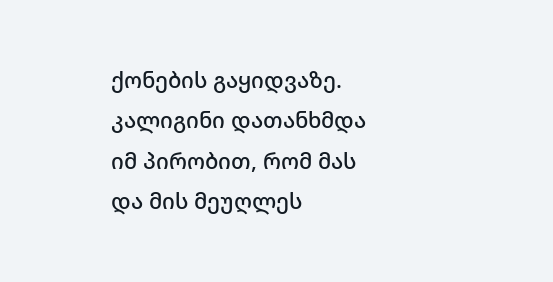ქონების გაყიდვაზე. კალიგინი დათანხმდა იმ პირობით, რომ მას და მის მეუღლეს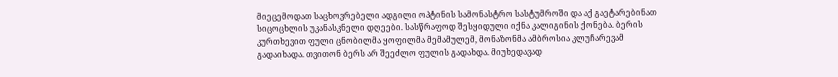მიეცემოდათ საცხოვრებელი ადგილი ოპტინის სამონასტრო სასტუმროში და აქ გაეტარებინათ სიცოცხლის უკანასკნელი დღეები. სასწრაფოდ შესყიდული იქნა კალიგინის ქონება. ბერის კურთხევით ფული ცნობილმა ყოფილმა მემამულემ, მონაზონმა ამბროსია კლუჩარევამ გადაიხადა. თვითონ ბერს არ შეეძლო ფულის გადახდა. მიუხედავად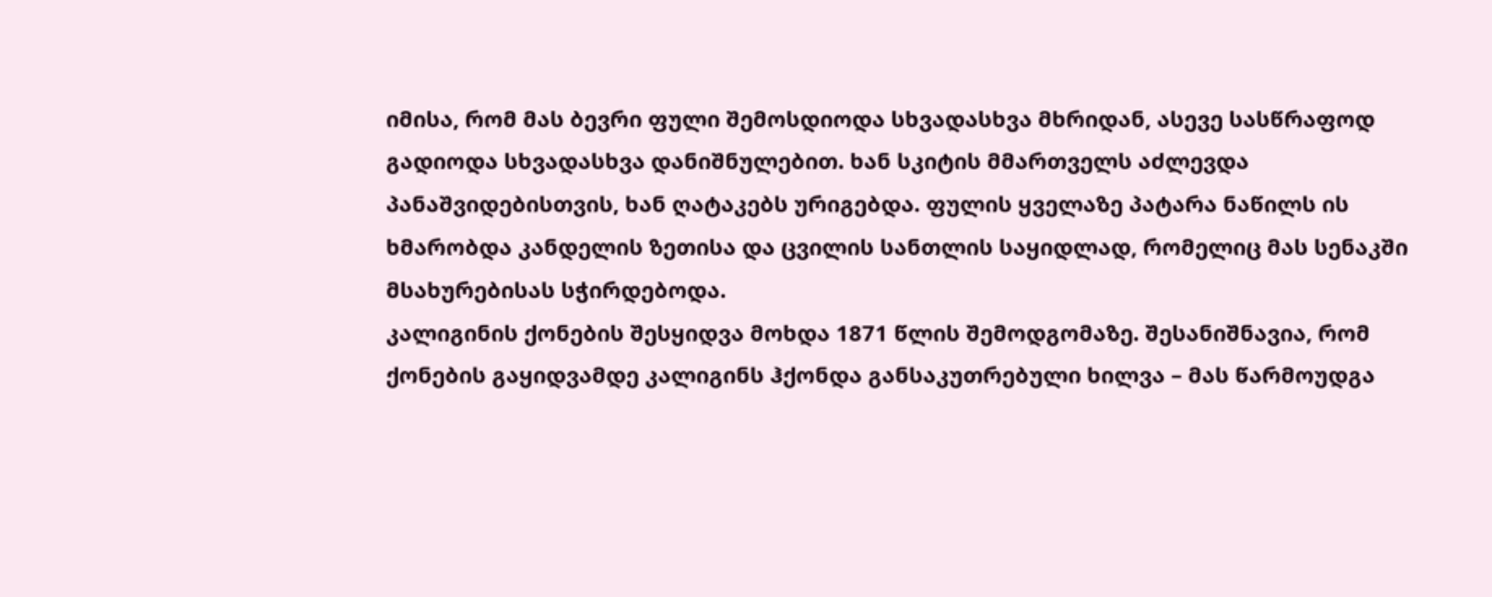იმისა, რომ მას ბევრი ფული შემოსდიოდა სხვადასხვა მხრიდან, ასევე სასწრაფოდ გადიოდა სხვადასხვა დანიშნულებით. ხან სკიტის მმართველს აძლევდა პანაშვიდებისთვის, ხან ღატაკებს ურიგებდა. ფულის ყველაზე პატარა ნაწილს ის ხმარობდა კანდელის ზეთისა და ცვილის სანთლის საყიდლად, რომელიც მას სენაკში მსახურებისას სჭირდებოდა.
კალიგინის ქონების შესყიდვა მოხდა 1871 წლის შემოდგომაზე. შესანიშნავია, რომ ქონების გაყიდვამდე კალიგინს ჰქონდა განსაკუთრებული ხილვა – მას წარმოუდგა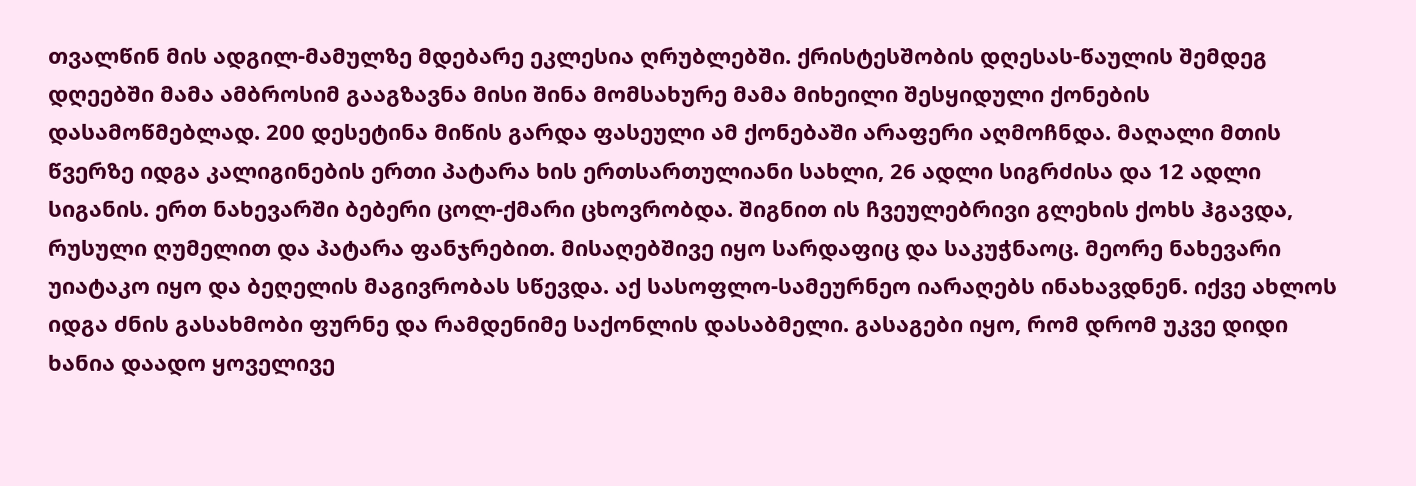თვალწინ მის ადგილ-მამულზე მდებარე ეკლესია ღრუბლებში. ქრისტესშობის დღესას-წაულის შემდეგ დღეებში მამა ამბროსიმ გააგზავნა მისი შინა მომსახურე მამა მიხეილი შესყიდული ქონების დასამოწმებლად. 200 დესეტინა მიწის გარდა ფასეული ამ ქონებაში არაფერი აღმოჩნდა. მაღალი მთის წვერზე იდგა კალიგინების ერთი პატარა ხის ერთსართულიანი სახლი, 26 ადლი სიგრძისა და 12 ადლი სიგანის. ერთ ნახევარში ბებერი ცოლ-ქმარი ცხოვრობდა. შიგნით ის ჩვეულებრივი გლეხის ქოხს ჰგავდა, რუსული ღუმელით და პატარა ფანჯრებით. მისაღებშივე იყო სარდაფიც და საკუჭნაოც. მეორე ნახევარი უიატაკო იყო და ბეღელის მაგივრობას სწევდა. აქ სასოფლო-სამეურნეო იარაღებს ინახავდნენ. იქვე ახლოს იდგა ძნის გასახმობი ფურნე და რამდენიმე საქონლის დასაბმელი. გასაგები იყო, რომ დრომ უკვე დიდი ხანია დაადო ყოველივე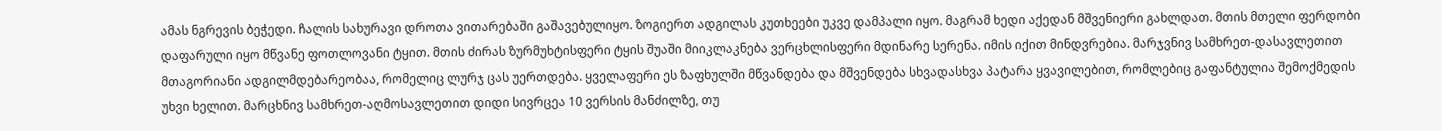ამას ნგრევის ბეჭედი. ჩალის სახურავი დროთა ვითარებაში გაშავებულიყო. ზოგიერთ ადგილას კუთხეები უკვე დამპალი იყო. მაგრამ ხედი აქედან მშვენიერი გახლდათ. მთის მთელი ფერდობი დაფარული იყო მწვანე ფოთლოვანი ტყით. მთის ძირას ზურმუხტისფერი ტყის შუაში მიიკლაკნება ვერცხლისფერი მდინარე სერენა. იმის იქით მინდვრებია. მარჯვნივ სამხრეთ-დასავლეთით მთაგორიანი ადგილმდებარეობაა, რომელიც ლურჯ ცას უერთდება. ყველაფერი ეს ზაფხულში მწვანდება და მშვენდება სხვადასხვა პატარა ყვავილებით, რომლებიც გაფანტულია შემოქმედის უხვი ხელით. მარცხნივ სამხრეთ-აღმოსავლეთით დიდი სივრცეა 10 ვერსის მანძილზე, თუ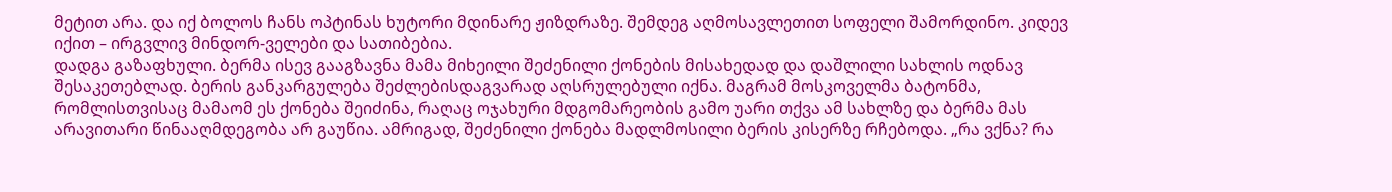მეტით არა. და იქ ბოლოს ჩანს ოპტინას ხუტორი მდინარე ჟიზდრაზე. შემდეგ აღმოსავლეთით სოფელი შამორდინო. კიდევ იქით – ირგვლივ მინდორ-ველები და სათიბებია.
დადგა გაზაფხული. ბერმა ისევ გააგზავნა მამა მიხეილი შეძენილი ქონების მისახედად და დაშლილი სახლის ოდნავ შესაკეთებლად. ბერის განკარგულება შეძლებისდაგვარად აღსრულებული იქნა. მაგრამ მოსკოველმა ბატონმა, რომლისთვისაც მამაომ ეს ქონება შეიძინა, რაღაც ოჯახური მდგომარეობის გამო უარი თქვა ამ სახლზე და ბერმა მას არავითარი წინააღმდეგობა არ გაუწია. ამრიგად, შეძენილი ქონება მადლმოსილი ბერის კისერზე რჩებოდა. „რა ვქნა? რა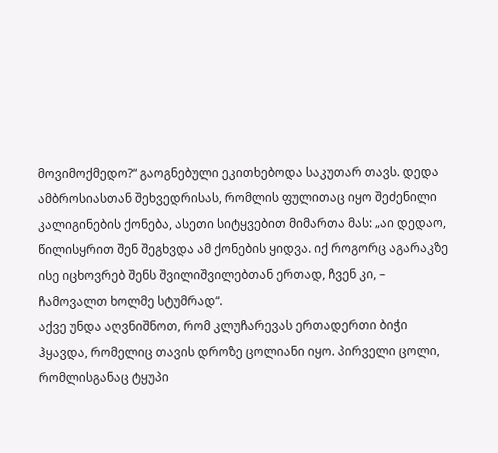მოვიმოქმედო?“ გაოგნებული ეკითხებოდა საკუთარ თავს. დედა ამბროსიასთან შეხვედრისას, რომლის ფულითაც იყო შეძენილი კალიგინების ქონება, ასეთი სიტყვებით მიმართა მას: „აი დედაო, წილისყრით შენ შეგხვდა ამ ქონების ყიდვა. იქ როგორც აგარაკზე ისე იცხოვრებ შენს შვილიშვილებთან ერთად, ჩვენ კი, – ჩამოვალთ ხოლმე სტუმრად“.
აქვე უნდა აღვნიშნოთ, რომ კლუჩარევას ერთადერთი ბიჭი ჰყავდა, რომელიც თავის დროზე ცოლიანი იყო. პირველი ცოლი, რომლისგანაც ტყუპი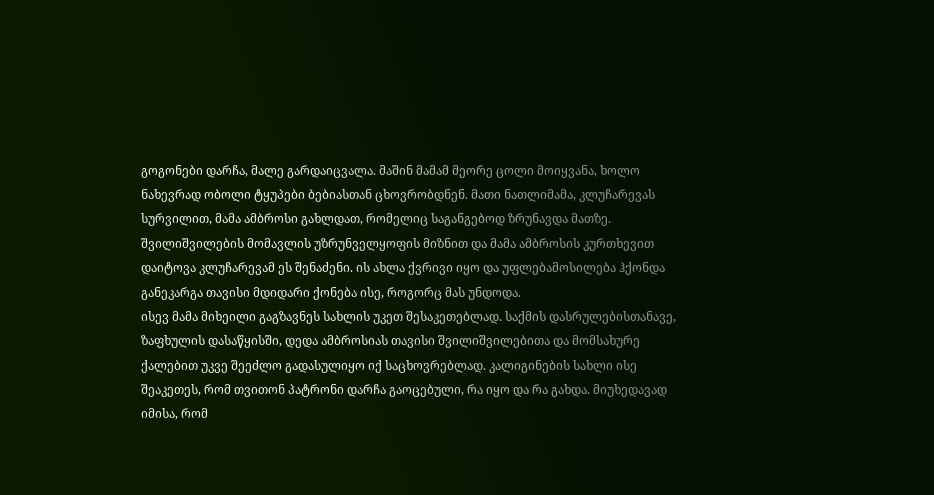გოგონები დარჩა, მალე გარდაიცვალა. მაშინ მამამ მეორე ცოლი მოიყვანა, ხოლო ნახევრად ობოლი ტყუპები ბებიასთან ცხოვრობდნენ. მათი ნათლიმამა, კლუჩარევას სურვილით, მამა ამბროსი გახლდათ, რომელიც საგანგებოდ ზრუნავდა მათზე. შვილიშვილების მომავლის უზრუნველყოფის მიზნით და მამა ამბროსის კურთხევით დაიტოვა კლუჩარევამ ეს შენაძენი. ის ახლა ქვრივი იყო და უფლებამოსილება ჰქონდა განეკარგა თავისი მდიდარი ქონება ისე, როგორც მას უნდოდა.
ისევ მამა მიხეილი გაგზავნეს სახლის უკეთ შესაკეთებლად. საქმის დასრულებისთანავე, ზაფხულის დასაწყისში, დედა ამბროსიას თავისი შვილიშვილებითა და მომსახურე ქალებით უკვე შეეძლო გადასულიყო იქ საცხოვრებლად. კალიგინების სახლი ისე შეაკეთეს, რომ თვითონ პატრონი დარჩა გაოცებული, რა იყო და რა გახდა. მიუხედავად იმისა, რომ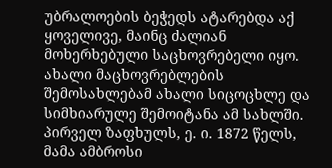უბრალოების ბეჭედს ატარებდა აქ ყოველივე, მაინც ძალიან მოხერხებული საცხოვრებელი იყო. ახალი მაცხოვრებლების შემოსახლებამ ახალი სიცოცხლე და სიმხიარულე შემოიტანა ამ სახლში. პირველ ზაფხულს, ე. ი. 1872 წელს, მამა ამბროსი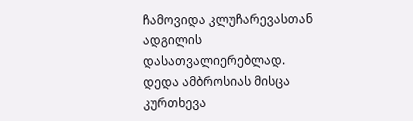ჩამოვიდა კლუჩარევასთან ადგილის დასათვალიერებლად. დედა ამბროსიას მისცა კურთხევა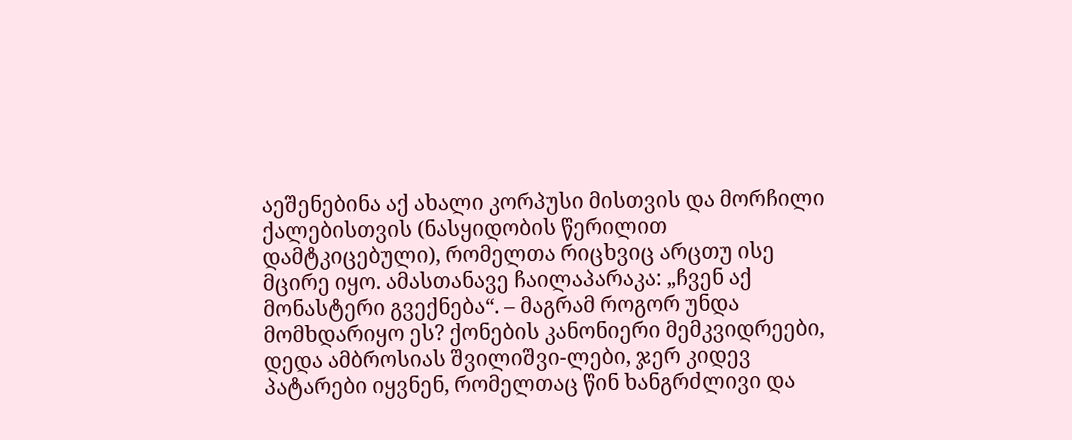აეშენებინა აქ ახალი კორპუსი მისთვის და მორჩილი ქალებისთვის (ნასყიდობის წერილით დამტკიცებული), რომელთა რიცხვიც არცთუ ისე მცირე იყო. ამასთანავე ჩაილაპარაკა: „ჩვენ აქ მონასტერი გვექნება“. – მაგრამ როგორ უნდა მომხდარიყო ეს? ქონების კანონიერი მემკვიდრეები, დედა ამბროსიას შვილიშვი-ლები, ჯერ კიდევ პატარები იყვნენ, რომელთაც წინ ხანგრძლივი და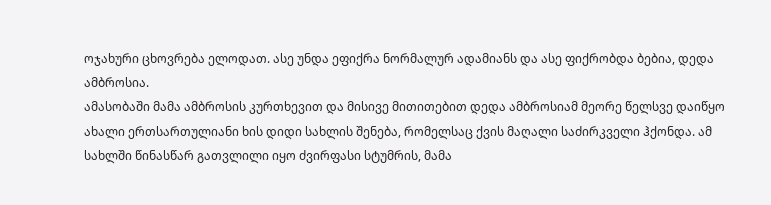ოჯახური ცხოვრება ელოდათ. ასე უნდა ეფიქრა ნორმალურ ადამიანს და ასე ფიქრობდა ბებია, დედა ამბროსია.
ამასობაში მამა ამბროსის კურთხევით და მისივე მითითებით დედა ამბროსიამ მეორე წელსვე დაიწყო ახალი ერთსართულიანი ხის დიდი სახლის შენება, რომელსაც ქვის მაღალი საძირკველი ჰქონდა. ამ სახლში წინასწარ გათვლილი იყო ძვირფასი სტუმრის, მამა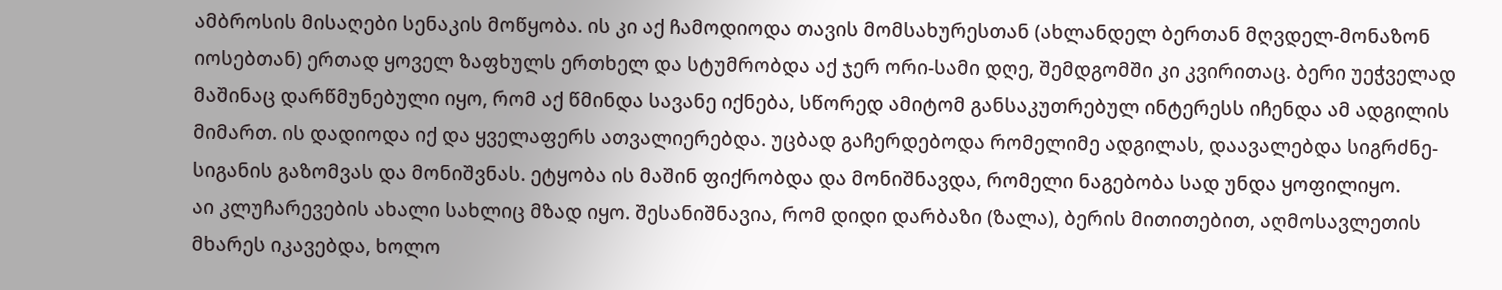ამბროსის მისაღები სენაკის მოწყობა. ის კი აქ ჩამოდიოდა თავის მომსახურესთან (ახლანდელ ბერთან მღვდელ-მონაზონ იოსებთან) ერთად ყოველ ზაფხულს ერთხელ და სტუმრობდა აქ ჯერ ორი-სამი დღე, შემდგომში კი კვირითაც. ბერი უეჭველად მაშინაც დარწმუნებული იყო, რომ აქ წმინდა სავანე იქნება, სწორედ ამიტომ განსაკუთრებულ ინტერესს იჩენდა ამ ადგილის მიმართ. ის დადიოდა იქ და ყველაფერს ათვალიერებდა. უცბად გაჩერდებოდა რომელიმე ადგილას, დაავალებდა სიგრძნე-სიგანის გაზომვას და მონიშვნას. ეტყობა ის მაშინ ფიქრობდა და მონიშნავდა, რომელი ნაგებობა სად უნდა ყოფილიყო.
აი კლუჩარევების ახალი სახლიც მზად იყო. შესანიშნავია, რომ დიდი დარბაზი (ზალა), ბერის მითითებით, აღმოსავლეთის მხარეს იკავებდა, ხოლო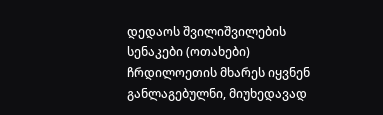დედაოს შვილიშვილების სენაკები (ოთახები) ჩრდილოეთის მხარეს იყვნენ განლაგებულნი, მიუხედავად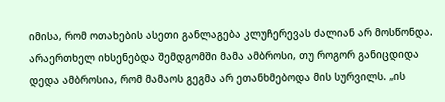იმისა, რომ ოთახების ასეთი განლაგება კლუჩერევას ძალიან არ მოსწონდა. არაერთხელ იხსენებდა შემდგომში მამა ამბროსი, თუ როგორ განიცდიდა დედა ამბროსია, რომ მამაოს გეგმა არ ეთანხმებოდა მის სურვილს. „ის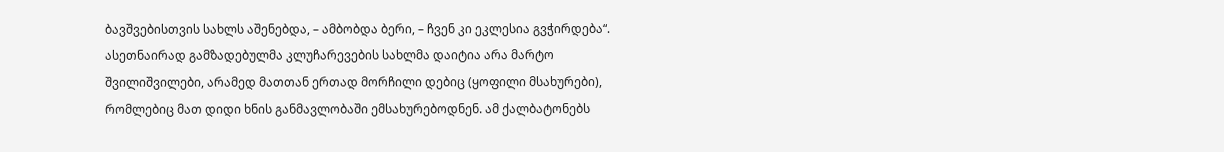ბავშვებისთვის სახლს აშენებდა, – ამბობდა ბერი, – ჩვენ კი ეკლესია გვჭირდება“.
ასეთნაირად გამზადებულმა კლუჩარევების სახლმა დაიტია არა მარტო შვილიშვილები, არამედ მათთან ერთად მორჩილი დებიც (ყოფილი მსახურები), რომლებიც მათ დიდი ხნის განმავლობაში ემსახურებოდნენ. ამ ქალბატონებს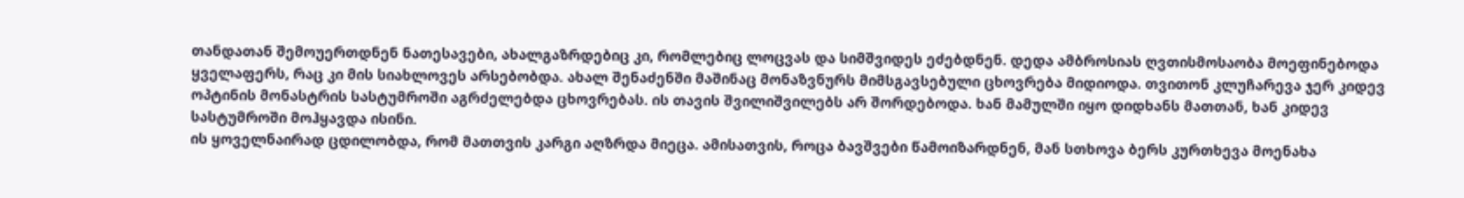თანდათან შემოუერთდნენ ნათესავები, ახალგაზრდებიც კი, რომლებიც ლოცვას და სიმშვიდეს ეძებდნენ. დედა ამბროსიას ღვთისმოსაობა მოეფინებოდა ყველაფერს, რაც კი მის სიახლოვეს არსებობდა. ახალ შენაძენში მაშინაც მონაზვნურს მიმსგავსებული ცხოვრება მიდიოდა. თვითონ კლუჩარევა ჯერ კიდევ ოპტინის მონასტრის სასტუმროში აგრძელებდა ცხოვრებას. ის თავის შვილიშვილებს არ შორდებოდა. ხან მამულში იყო დიდხანს მათთან, ხან კიდევ სასტუმროში მოჰყავდა ისინი.
ის ყოველნაირად ცდილობდა, რომ მათთვის კარგი აღზრდა მიეცა. ამისათვის, როცა ბავშვები წამოიზარდნენ, მან სთხოვა ბერს კურთხევა მოენახა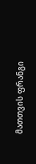მათთვის ფრანგი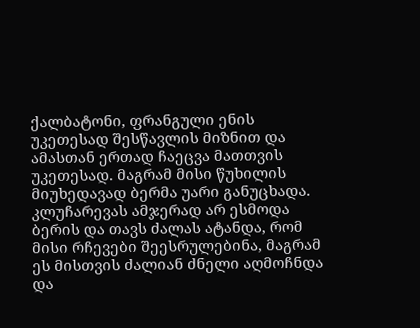ქალბატონი, ფრანგული ენის უკეთესად შესწავლის მიზნით და ამასთან ერთად ჩაეცვა მათთვის უკეთესად. მაგრამ მისი წუხილის მიუხედავად ბერმა უარი განუცხადა. კლუჩარევას ამჯერად არ ესმოდა ბერის და თავს ძალას ატანდა, რომ მისი რჩევები შეესრულებინა, მაგრამ ეს მისთვის ძალიან ძნელი აღმოჩნდა და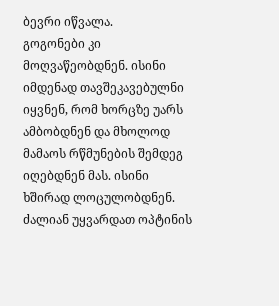ბევრი იწვალა.
გოგონები კი მოღვაწეობდნენ. ისინი იმდენად თავშეკავებულნი იყვნენ, რომ ხორცზე უარს ამბობდნენ და მხოლოდ მამაოს რწმუნების შემდეგ იღებდნენ მას. ისინი ხშირად ლოცულობდნენ. ძალიან უყვარდათ ოპტინის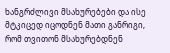ხანგრძლივი მსახურებები და ისე მტკიცედ იცოდნენ მათი განრიგი, რომ თვითონ მსახურებდნენ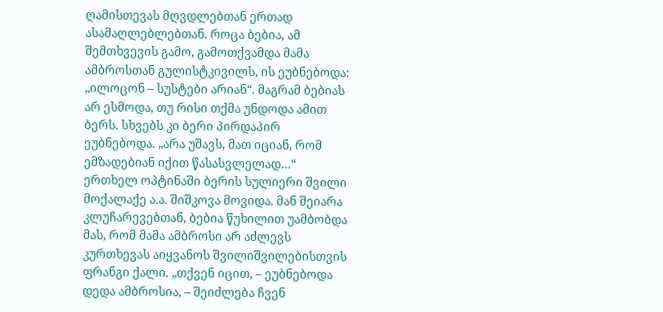ღამისთევას მღვდლებთან ერთად ასამაღლებლებთან. როცა ბებია, ამ შემთხვევის გამო, გამოთქვამდა მამა ამბროსთან გულისტკივილს, ის ეუბნებოდა: „ილოცონ – სუსტები არიან“. მაგრამ ბებიას არ ესმოდა, თუ რისი თქმა უნდოდა ამით ბერს. სხვებს კი ბერი პირდაპირ ეუბნებოდა. „არა უშავს, მათ იციან, რომ ემზადებიან იქით წასასვლელად…“
ერთხელ ოპტინაში ბერის სულიერი შვილი მოქალაქე ა.ა. შიშკოვა მოვიდა. მან შეიარა კლუჩარევებთან, ბებია წუხილით უამბობდა მას, რომ მამა ამბროსი არ აძლევს კურთხევას აიყვანოს შვილიშვილებისთვის ფრანგი ქალი. „თქვენ იცით, – ეუბნებოდა დედა ამბროსია, – შეიძლება ჩვენ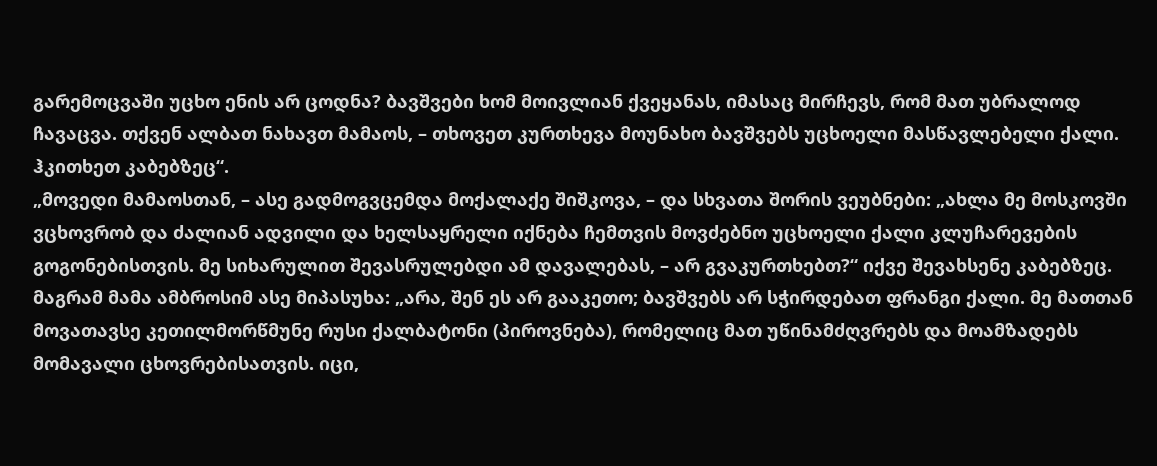გარემოცვაში უცხო ენის არ ცოდნა? ბავშვები ხომ მოივლიან ქვეყანას, იმასაც მირჩევს, რომ მათ უბრალოდ ჩავაცვა. თქვენ ალბათ ნახავთ მამაოს, – თხოვეთ კურთხევა მოუნახო ბავშვებს უცხოელი მასწავლებელი ქალი. ჰკითხეთ კაბებზეც“.
„მოვედი მამაოსთან, – ასე გადმოგვცემდა მოქალაქე შიშკოვა, – და სხვათა შორის ვეუბნები: „ახლა მე მოსკოვში ვცხოვრობ და ძალიან ადვილი და ხელსაყრელი იქნება ჩემთვის მოვძებნო უცხოელი ქალი კლუჩარევების გოგონებისთვის. მე სიხარულით შევასრულებდი ამ დავალებას, – არ გვაკურთხებთ?“ იქვე შევახსენე კაბებზეც. მაგრამ მამა ამბროსიმ ასე მიპასუხა: „არა, შენ ეს არ გააკეთო; ბავშვებს არ სჭირდებათ ფრანგი ქალი. მე მათთან მოვათავსე კეთილმორწმუნე რუსი ქალბატონი (პიროვნება), რომელიც მათ უწინამძღვრებს და მოამზადებს მომავალი ცხოვრებისათვის. იცი,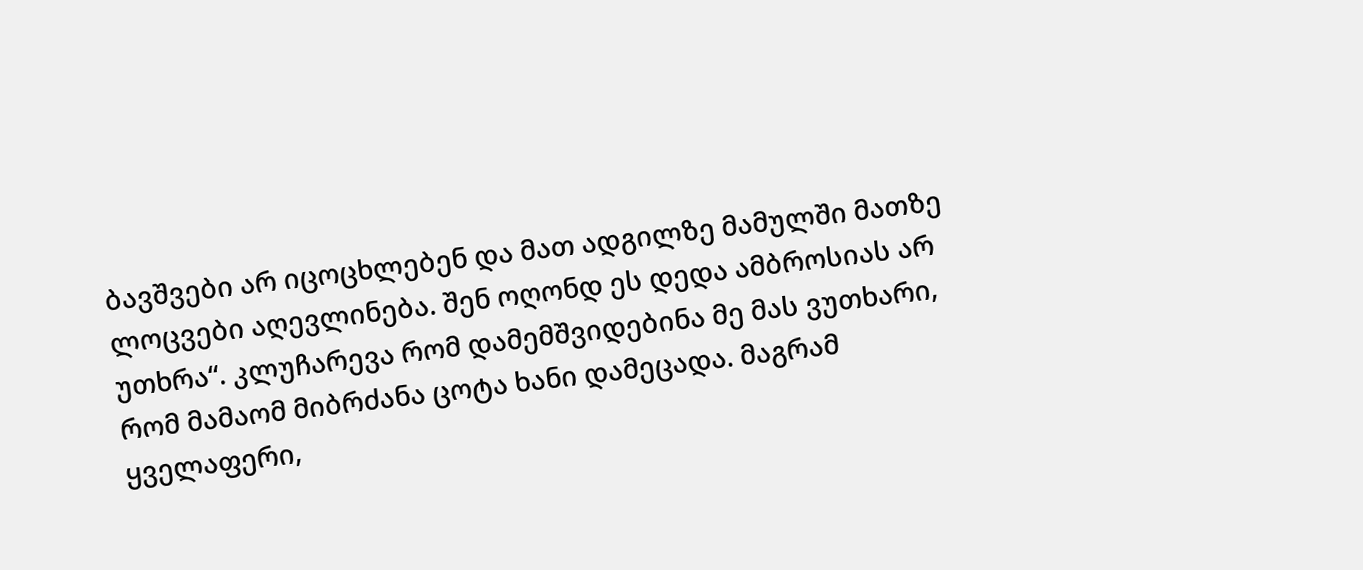ბავშვები არ იცოცხლებენ და მათ ადგილზე მამულში მათზე ლოცვები აღევლინება. შენ ოღონდ ეს დედა ამბროსიას არ უთხრა“. კლუჩარევა რომ დამემშვიდებინა მე მას ვუთხარი, რომ მამაომ მიბრძანა ცოტა ხანი დამეცადა. მაგრამ ყველაფერი,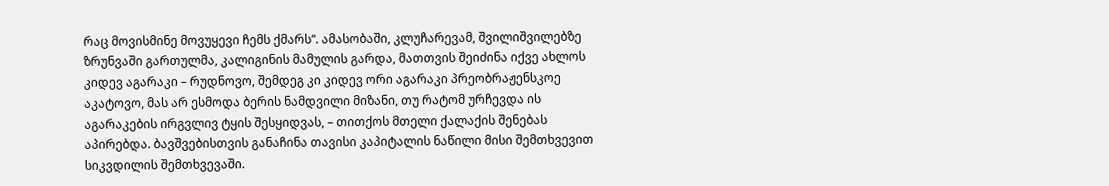რაც მოვისმინე მოვუყევი ჩემს ქმარს“. ამასობაში, კლუჩარევამ, შვილიშვილებზე ზრუნვაში გართულმა, კალიგინის მამულის გარდა, მათთვის შეიძინა იქვე ახლოს კიდევ აგარაკი – რუდნოვო, შემდეგ კი კიდევ ორი აგარაკი პრეობრაჟენსკოე აკატოვო, მას არ ესმოდა ბერის ნამდვილი მიზანი, თუ რატომ ურჩევდა ის აგარაკების ირგვლივ ტყის შესყიდვას, – თითქოს მთელი ქალაქის შენებას აპირებდა. ბავშვებისთვის განაჩინა თავისი კაპიტალის ნაწილი მისი შემთხვევით სიკვდილის შემთხვევაში.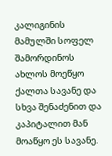კალიგინის მამულში სოფელ შამორდინოს ახლოს მოეწყო ქალთა სავანე და სხვა შენაძენით და კაპიტალით მან მოაწყო ეს სავანე.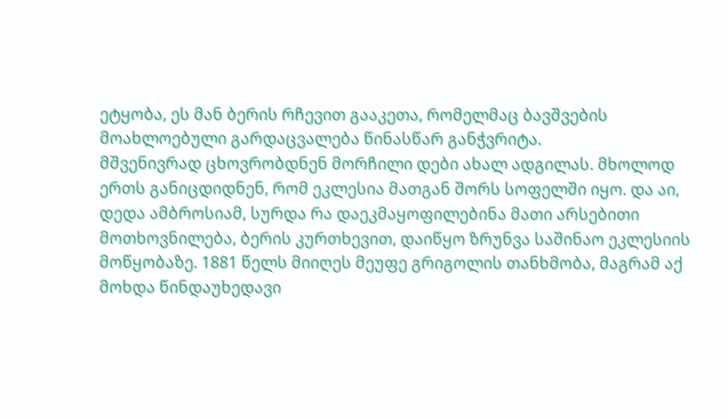ეტყობა, ეს მან ბერის რჩევით გააკეთა, რომელმაც ბავშვების მოახლოებული გარდაცვალება წინასწარ განჭვრიტა.
მშვენივრად ცხოვრობდნენ მორჩილი დები ახალ ადგილას. მხოლოდ ერთს განიცდიდნენ, რომ ეკლესია მათგან შორს სოფელში იყო. და აი, დედა ამბროსიამ, სურდა რა დაეკმაყოფილებინა მათი არსებითი მოთხოვნილება, ბერის კურთხევით, დაიწყო ზრუნვა საშინაო ეკლესიის მოწყობაზე. 1881 წელს მიიღეს მეუფე გრიგოლის თანხმობა, მაგრამ აქ მოხდა წინდაუხედავი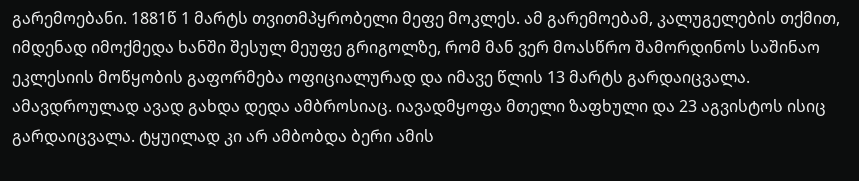გარემოებანი. 1881წ 1 მარტს თვითმპყრობელი მეფე მოკლეს. ამ გარემოებამ, კალუგელების თქმით, იმდენად იმოქმედა ხანში შესულ მეუფე გრიგოლზე, რომ მან ვერ მოასწრო შამორდინოს საშინაო ეკლესიის მოწყობის გაფორმება ოფიციალურად და იმავე წლის 13 მარტს გარდაიცვალა. ამავდროულად ავად გახდა დედა ამბროსიაც. იავადმყოფა მთელი ზაფხული და 23 აგვისტოს ისიც გარდაიცვალა. ტყუილად კი არ ამბობდა ბერი ამის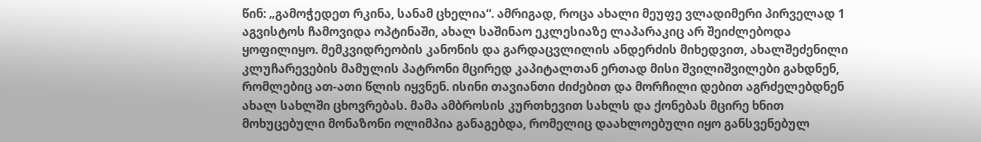წინ: „გამოჭედეთ რკინა, სანამ ცხელია“. ამრიგად, როცა ახალი მეუფე ვლადიმერი პირველად 1 აგვისტოს ჩამოვიდა ოპტინაში, ახალ საშინაო ეკლესიაზე ლაპარაკიც არ შეიძლებოდა ყოფილიყო. მემკვიდრეობის კანონის და გარდაცვლილის ანდერძის მიხედვით, ახალშეძენილი კლუჩარევების მამულის პატრონი მცირედ კაპიტალთან ერთად მისი შვილიშვილები გახდნენ, რომლებიც ათ-ათი წლის იყვნენ. ისინი თავიანთი ძიძებით და მორჩილი დებით აგრძელებდნენ ახალ სახლში ცხოვრებას. მამა ამბროსის კურთხევით სახლს და ქონებას მცირე ხნით მოხუცებული მონაზონი ოლიმპია განაგებდა, რომელიც დაახლოებული იყო განსვენებულ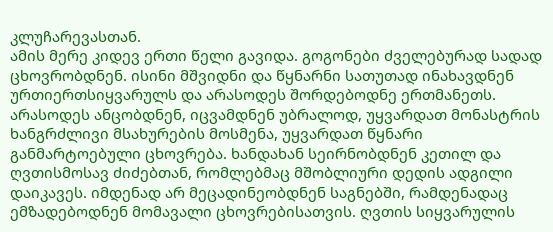კლუჩარევასთან.
ამის მერე კიდევ ერთი წელი გავიდა. გოგონები ძველებურად სადად ცხოვრობდნენ. ისინი მშვიდნი და წყნარნი სათუთად ინახავდნენ ურთიერთსიყვარულს და არასოდეს შორდებოდნე ერთმანეთს. არასოდეს ანცობდნენ, იცვამდნენ უბრალოდ, უყვარდათ მონასტრის ხანგრძლივი მსახურების მოსმენა, უყვარდათ წყნარი განმარტოებული ცხოვრება. ხანდახან სეირნობდნენ კეთილ და ღვთისმოსავ ძიძებთან, რომლებმაც მშობლიური დედის ადგილი დაიკავეს. იმდენად არ მეცადინეობდნენ საგნებში, რამდენადაც ემზადებოდნენ მომავალი ცხოვრებისათვის. ღვთის სიყვარულის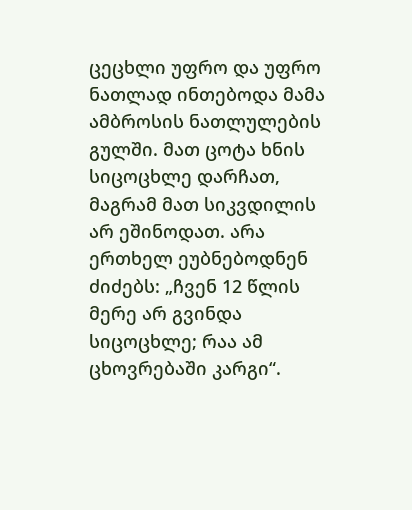ცეცხლი უფრო და უფრო ნათლად ინთებოდა მამა ამბროსის ნათლულების გულში. მათ ცოტა ხნის სიცოცხლე დარჩათ, მაგრამ მათ სიკვდილის არ ეშინოდათ. არა ერთხელ ეუბნებოდნენ ძიძებს: „ჩვენ 12 წლის მერე არ გვინდა სიცოცხლე; რაა ამ ცხოვრებაში კარგი“.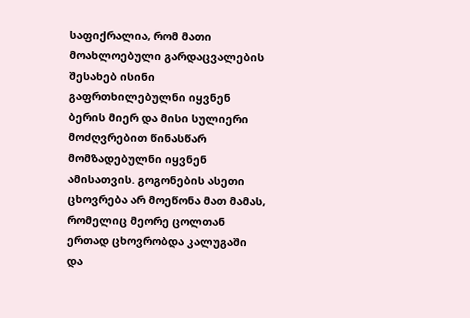საფიქრალია, რომ მათი მოახლოებული გარდაცვალების შესახებ ისინი გაფრთხილებულნი იყვნენ ბერის მიერ და მისი სულიერი მოძღვრებით წინასწარ მომზადებულნი იყვნენ ამისათვის. გოგონების ასეთი ცხოვრება არ მოეწონა მათ მამას, რომელიც მეორე ცოლთან ერთად ცხოვრობდა კალუგაში და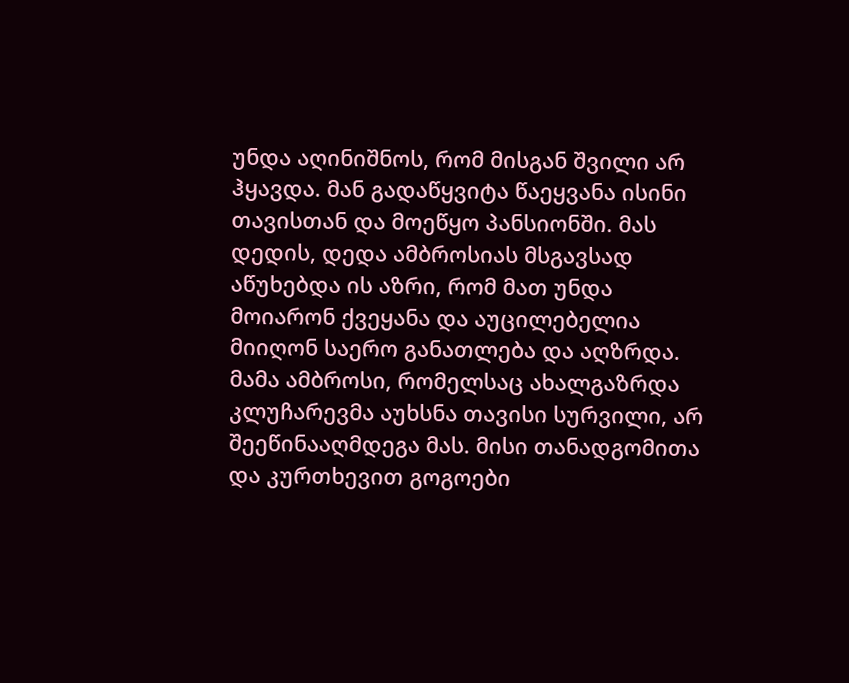უნდა აღინიშნოს, რომ მისგან შვილი არ ჰყავდა. მან გადაწყვიტა წაეყვანა ისინი თავისთან და მოეწყო პანსიონში. მას დედის, დედა ამბროსიას მსგავსად აწუხებდა ის აზრი, რომ მათ უნდა მოიარონ ქვეყანა და აუცილებელია მიიღონ საერო განათლება და აღზრდა. მამა ამბროსი, რომელსაც ახალგაზრდა კლუჩარევმა აუხსნა თავისი სურვილი, არ შეეწინააღმდეგა მას. მისი თანადგომითა და კურთხევით გოგოები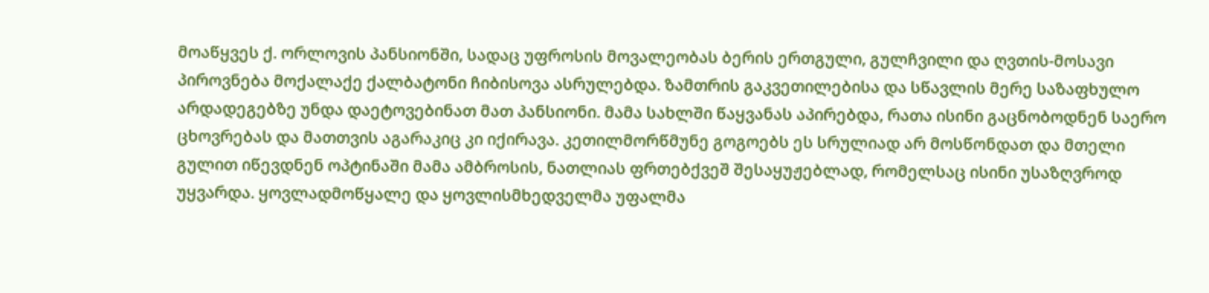მოაწყვეს ქ. ორლოვის პანსიონში, სადაც უფროსის მოვალეობას ბერის ერთგული, გულჩვილი და ღვთის-მოსავი პიროვნება მოქალაქე ქალბატონი ჩიბისოვა ასრულებდა. ზამთრის გაკვეთილებისა და სწავლის მერე საზაფხულო არდადეგებზე უნდა დაეტოვებინათ მათ პანსიონი. მამა სახლში წაყვანას აპირებდა, რათა ისინი გაცნობოდნენ საერო ცხოვრებას და მათთვის აგარაკიც კი იქირავა. კეთილმორწმუნე გოგოებს ეს სრულიად არ მოსწონდათ და მთელი გულით იწევდნენ ოპტინაში მამა ამბროსის, ნათლიას ფრთებქვეშ შესაყუჟებლად, რომელსაც ისინი უსაზღვროდ უყვარდა. ყოვლადმოწყალე და ყოვლისმხედველმა უფალმა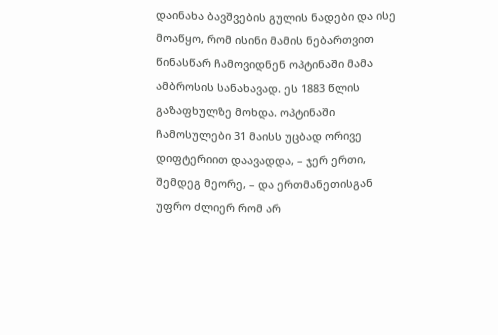დაინახა ბავშვების გულის ნადები და ისე მოაწყო, რომ ისინი მამის ნებართვით წინასწარ ჩამოვიდნენ ოპტინაში მამა ამბროსის სანახავად. ეს 1883 წლის გაზაფხულზე მოხდა. ოპტინაში ჩამოსულები 31 მაისს უცბად ორივე დიფტერიით დაავადდა, – ჯერ ერთი, შემდეგ მეორე, – და ერთმანეთისგან უფრო ძლიერ რომ არ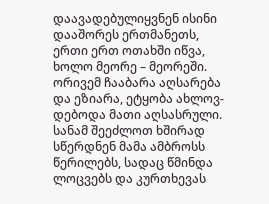დაავადებულიყვნენ ისინი დააშორეს ერთმანეთს, ერთი ერთ ოთახში იწვა, ხოლო მეორე – მეორეში. ორივემ ჩააბარა აღსარება და ეზიარა, ეტყობა ახლოვ-დებოდა მათი აღსასრული. სანამ შეეძლოთ ხშირად სწერდნენ მამა ამბროსს წერილებს, სადაც წმინდა ლოცვებს და კურთხევას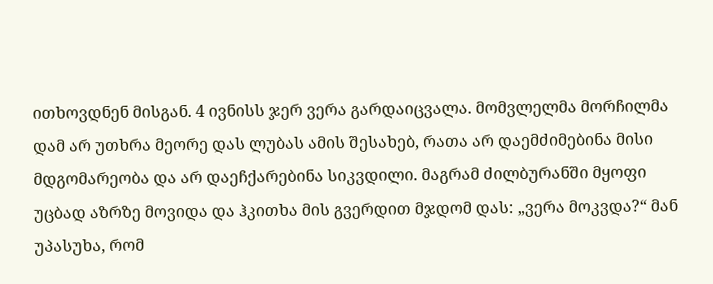ითხოვდნენ მისგან. 4 ივნისს ჯერ ვერა გარდაიცვალა. მომვლელმა მორჩილმა დამ არ უთხრა მეორე დას ლუბას ამის შესახებ, რათა არ დაემძიმებინა მისი მდგომარეობა და არ დაეჩქარებინა სიკვდილი. მაგრამ ძილბურანში მყოფი უცბად აზრზე მოვიდა და ჰკითხა მის გვერდით მჯდომ დას: „ვერა მოკვდა?“ მან უპასუხა, რომ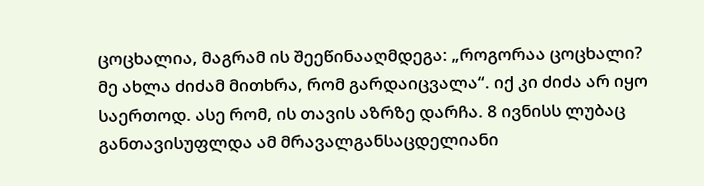ცოცხალია, მაგრამ ის შეეწინააღმდეგა: „როგორაა ცოცხალი? მე ახლა ძიძამ მითხრა, რომ გარდაიცვალა“. იქ კი ძიძა არ იყო საერთოდ. ასე რომ, ის თავის აზრზე დარჩა. 8 ივნისს ლუბაც განთავისუფლდა ამ მრავალგანსაცდელიანი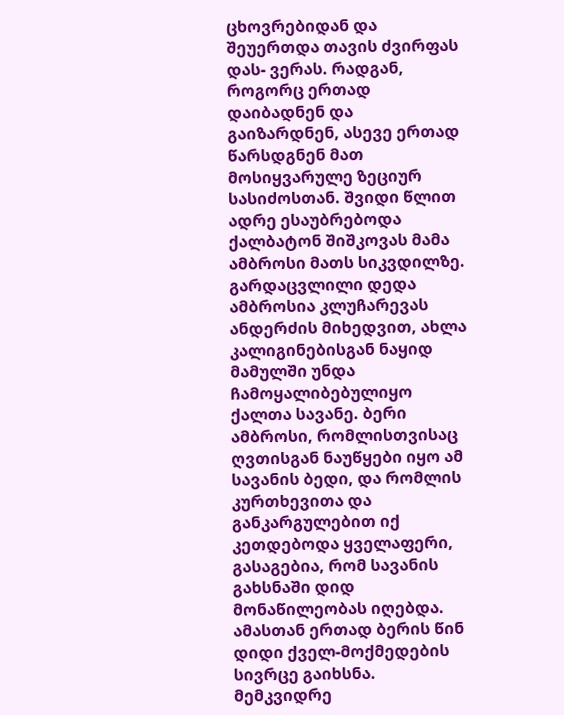ცხოვრებიდან და შეუერთდა თავის ძვირფას დას- ვერას. რადგან, როგორც ერთად დაიბადნენ და გაიზარდნენ, ასევე ერთად წარსდგნენ მათ მოსიყვარულე ზეციურ სასიძოსთან. შვიდი წლით ადრე ესაუბრებოდა ქალბატონ შიშკოვას მამა ამბროსი მათს სიკვდილზე.
გარდაცვლილი დედა ამბროსია კლუჩარევას ანდერძის მიხედვით, ახლა კალიგინებისგან ნაყიდ მამულში უნდა ჩამოყალიბებულიყო ქალთა სავანე. ბერი ამბროსი, რომლისთვისაც ღვთისგან ნაუწყები იყო ამ სავანის ბედი, და რომლის კურთხევითა და განკარგულებით იქ კეთდებოდა ყველაფერი, გასაგებია, რომ სავანის გახსნაში დიდ მონაწილეობას იღებდა. ამასთან ერთად ბერის წინ დიდი ქველ-მოქმედების სივრცე გაიხსნა. მემკვიდრე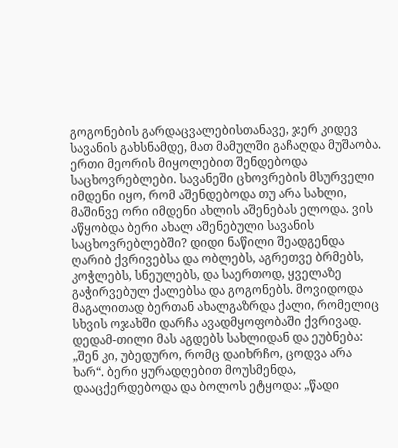გოგონების გარდაცვალებისთანავე, ჯერ კიდევ სავანის გახსნამდე, მათ მამულში გაჩაღდა მუშაობა. ერთი მეორის მიყოლებით შენდებოდა საცხოვრებლები. სავანეში ცხოვრების მსურველი იმდენი იყო, რომ აშენდებოდა თუ არა სახლი, მაშინვე ორი იმდენი ახლის აშენებას ელოდა. ვის აწყობდა ბერი ახალ აშენებული სავანის საცხოვრებლებში? დიდი ნაწილი შეადგენდა ღარიბ ქვრივებსა და ობლებს, აგრეთვე ბრმებს, კოჭლებს, სნეულებს, და საერთოდ, ყველაზე გაჭირვებულ ქალებსა და გოგონებს. მოვიდოდა მაგალითად ბერთან ახალგაზრდა ქალი, რომელიც სხვის ოჯახში დარჩა ავადმყოფობაში ქვრივად. დედამ-თილი მას აგდებს სახლიდან და ეუბნება: „შენ კი, უბედურო, რომც დაიხრჩო, ცოდვა არა ხარ“. ბერი ყურადღებით მოუსმენდა, დააცქერდებოდა და ბოლოს ეტყოდა: „წადი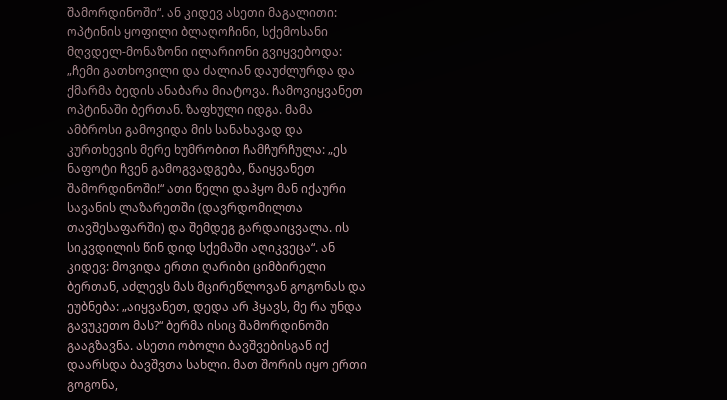შამორდინოში“. ან კიდევ ასეთი მაგალითი: ოპტინის ყოფილი ბლაღოჩინი, სქემოსანი მღვდელ-მონაზონი ილარიონი გვიყვებოდა: „ჩემი გათხოვილი და ძალიან დაუძლურდა და ქმარმა ბედის ანაბარა მიატოვა. ჩამოვიყვანეთ ოპტინაში ბერთან. ზაფხული იდგა. მამა ამბროსი გამოვიდა მის სანახავად და კურთხევის მერე ხუმრობით ჩამჩურჩულა: „ეს ნაფოტი ჩვენ გამოგვადგება, წაიყვანეთ შამორდინოში!“ ათი წელი დაჰყო მან იქაური სავანის ლაზარეთში (დავრდომილთა თავშესაფარში) და შემდეგ გარდაიცვალა. ის სიკვდილის წინ დიდ სქემაში აღიკვეცა“. ან კიდევ: მოვიდა ერთი ღარიბი ციმბირელი ბერთან, აძლევს მას მცირეწლოვან გოგონას და ეუბნება: „აიყვანეთ, დედა არ ჰყავს, მე რა უნდა გავუკეთო მას?“ ბერმა ისიც შამორდინოში გააგზავნა. ასეთი ობოლი ბავშვებისგან იქ დაარსდა ბავშვთა სახლი. მათ შორის იყო ერთი გოგონა,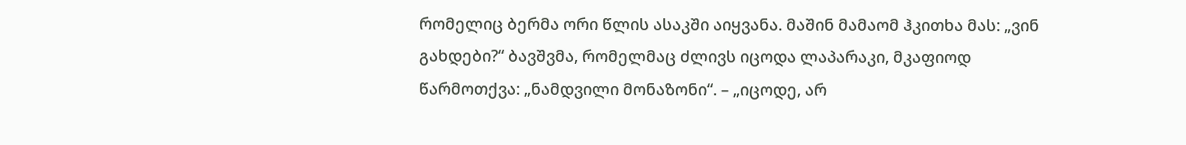რომელიც ბერმა ორი წლის ასაკში აიყვანა. მაშინ მამაომ ჰკითხა მას: „ვინ გახდები?“ ბავშვმა, რომელმაც ძლივს იცოდა ლაპარაკი, მკაფიოდ წარმოთქვა: „ნამდვილი მონაზონი“. – „იცოდე, არ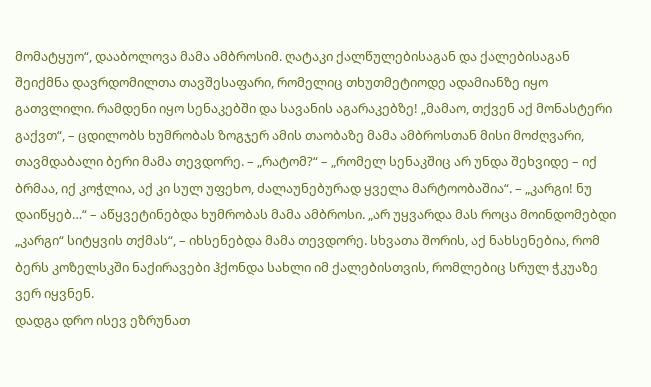მომატყუო“, დააბოლოვა მამა ამბროსიმ. ღატაკი ქალწულებისაგან და ქალებისაგან შეიქმნა დავრდომილთა თავშესაფარი, რომელიც თხუთმეტიოდე ადამიანზე იყო გათვლილი. რამდენი იყო სენაკებში და სავანის აგარაკებზე! „მამაო, თქვენ აქ მონასტერი გაქვთ“, – ცდილობს ხუმრობას ზოგჯერ ამის თაობაზე მამა ამბროსთან მისი მოძღვარი, თავმდაბალი ბერი მამა თევდორე. – „რატომ?“ – „რომელ სენაკშიც არ უნდა შეხვიდე – იქ ბრმაა, იქ კოჭლია, აქ კი სულ უფეხო, ძალაუნებურად ყველა მარტოობაშია“. – „კარგი! ნუ დაიწყებ…“ – აწყვეტინებდა ხუმრობას მამა ამბროსი. „არ უყვარდა მას როცა მოინდომებდი „კარგი“ სიტყვის თქმას“, – იხსენებდა მამა თევდორე. სხვათა შორის, აქ ნახსენებია, რომ ბერს კოზელსკში ნაქირავები ჰქონდა სახლი იმ ქალებისთვის, რომლებიც სრულ ჭკუაზე ვერ იყვნენ.
დადგა დრო ისევ ეზრუნათ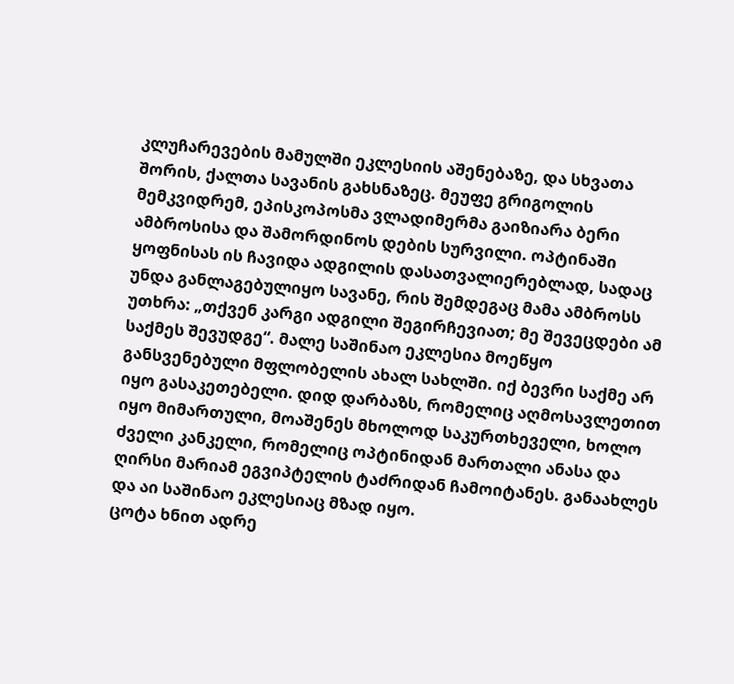კლუჩარევების მამულში ეკლესიის აშენებაზე, და სხვათა შორის, ქალთა სავანის გახსნაზეც. მეუფე გრიგოლის მემკვიდრემ, ეპისკოპოსმა ვლადიმერმა გაიზიარა ბერი ამბროსისა და შამორდინოს დების სურვილი. ოპტინაში ყოფნისას ის ჩავიდა ადგილის დასათვალიერებლად, სადაც უნდა განლაგებულიყო სავანე, რის შემდეგაც მამა ამბროსს უთხრა: „თქვენ კარგი ადგილი შეგირჩევიათ; მე შევეცდები ამ საქმეს შევუდგე“. მალე საშინაო ეკლესია მოეწყო განსვენებული მფლობელის ახალ სახლში. იქ ბევრი საქმე არ იყო გასაკეთებელი. დიდ დარბაზს, რომელიც აღმოსავლეთით იყო მიმართული, მოაშენეს მხოლოდ საკურთხეველი, ხოლო ძველი კანკელი, რომელიც ოპტინიდან მართალი ანასა და ღირსი მარიამ ეგვიპტელის ტაძრიდან ჩამოიტანეს. განაახლეს და აი საშინაო ეკლესიაც მზად იყო.
ცოტა ხნით ადრე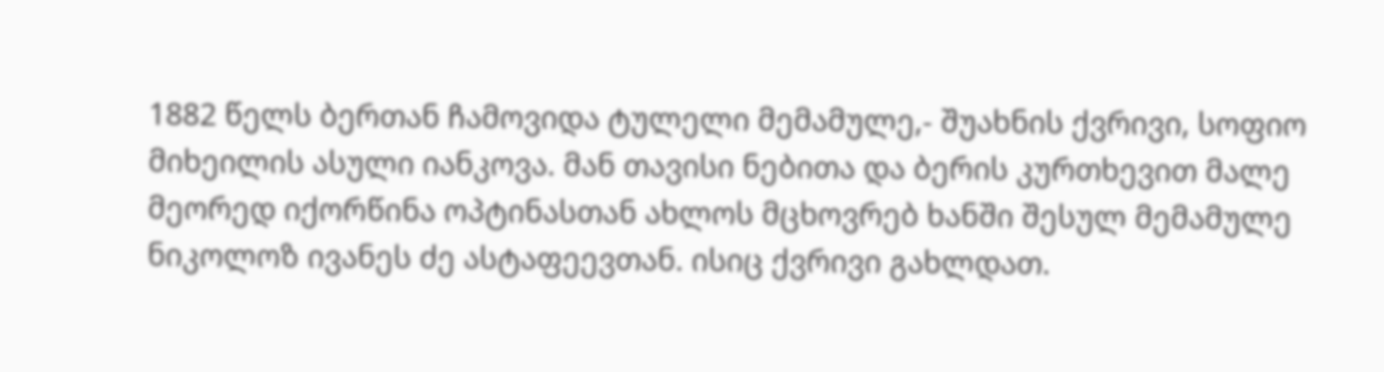1882 წელს ბერთან ჩამოვიდა ტულელი მემამულე,- შუახნის ქვრივი, სოფიო მიხეილის ასული იანკოვა. მან თავისი ნებითა და ბერის კურთხევით მალე მეორედ იქორწინა ოპტინასთან ახლოს მცხოვრებ ხანში შესულ მემამულე ნიკოლოზ ივანეს ძე ასტაფეევთან. ისიც ქვრივი გახლდათ.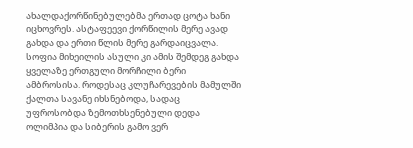ახალდაქორწინებულებმა ერთად ცოტა ხანი იცხოვრეს. ასტაფეევი ქორწილის მერე ავად გახდა და ერთი წლის მერე გარდაიცვალა. სოფია მიხეილის ასული კი ამის შემდეგ გახდა ყველაზე ერთგული მორჩილი ბერი ამბროსისა. როდესაც კლუჩარევების მამულში ქალთა სავანე იხსნებოდა, სადაც უფროსობდა ზემოთხსენებული დედა ოლიმპია და სიბერის გამო ვერ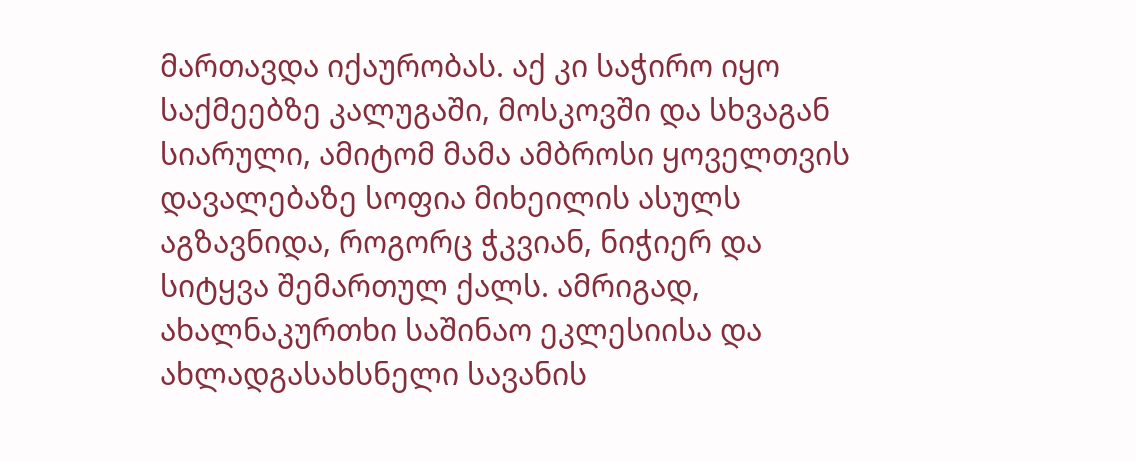მართავდა იქაურობას. აქ კი საჭირო იყო საქმეებზე კალუგაში, მოსკოვში და სხვაგან სიარული, ამიტომ მამა ამბროსი ყოველთვის დავალებაზე სოფია მიხეილის ასულს აგზავნიდა, როგორც ჭკვიან, ნიჭიერ და სიტყვა შემართულ ქალს. ამრიგად, ახალნაკურთხი საშინაო ეკლესიისა და ახლადგასახსნელი სავანის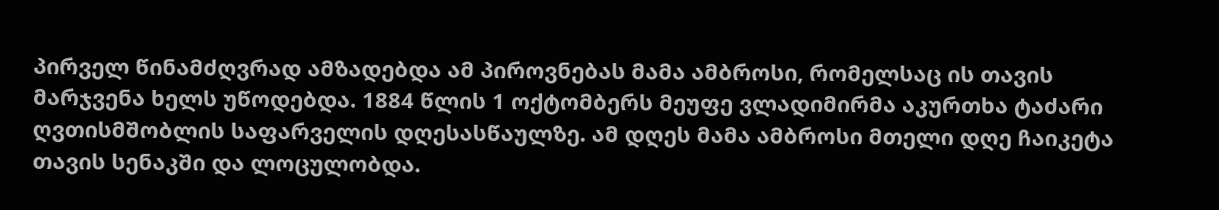პირველ წინამძღვრად ამზადებდა ამ პიროვნებას მამა ამბროსი, რომელსაც ის თავის მარჯვენა ხელს უწოდებდა. 1884 წლის 1 ოქტომბერს მეუფე ვლადიმირმა აკურთხა ტაძარი ღვთისმშობლის საფარველის დღესასწაულზე. ამ დღეს მამა ამბროსი მთელი დღე ჩაიკეტა თავის სენაკში და ლოცულობდა.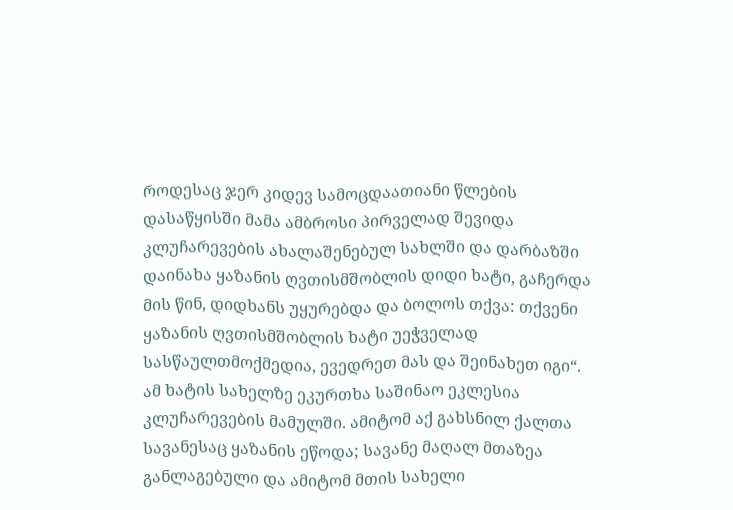როდესაც ჯერ კიდევ სამოცდაათიანი წლების დასაწყისში მამა ამბროსი პირველად შევიდა კლუჩარევების ახალაშენებულ სახლში და დარბაზში დაინახა ყაზანის ღვთისმშობლის დიდი ხატი, გაჩერდა მის წინ, დიდხანს უყურებდა და ბოლოს თქვა: თქვენი ყაზანის ღვთისმშობლის ხატი უეჭველად სასწაულთმოქმედია, ევედრეთ მას და შეინახეთ იგი“. ამ ხატის სახელზე ეკურთხა საშინაო ეკლესია კლუჩარევების მამულში. ამიტომ აქ გახსნილ ქალთა სავანესაც ყაზანის ეწოდა; სავანე მაღალ მთაზეა განლაგებული და ამიტომ მთის სახელი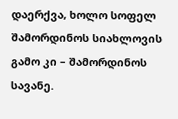დაერქვა, ხოლო სოფელ შამორდინოს სიახლოვის გამო კი – შამორდინოს სავანე.